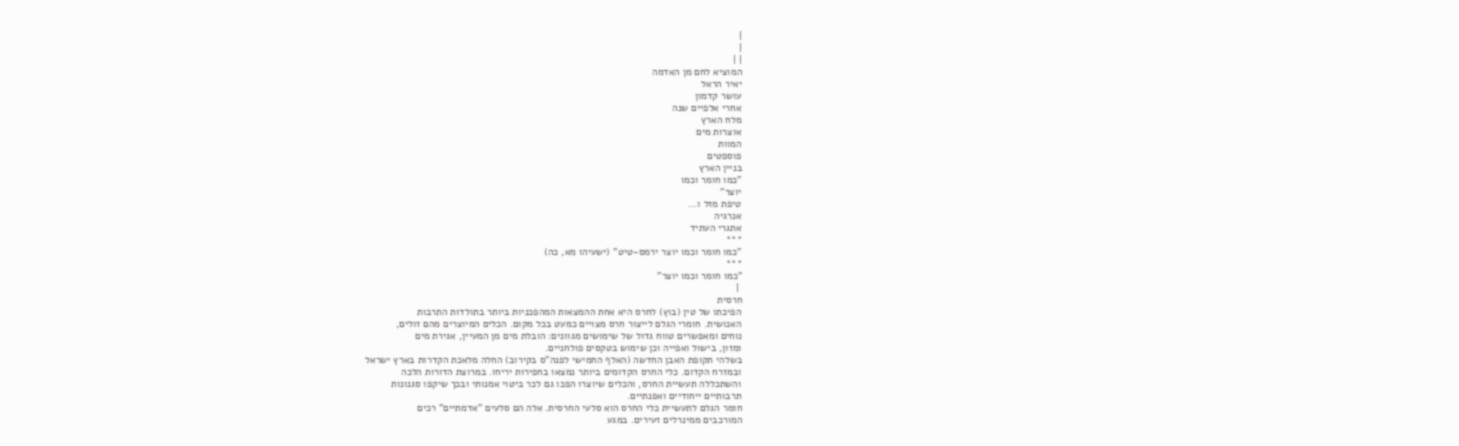|
|
| |
המוציא לחם מן האדמה
יאיר הראל
עושר קדמון
אחרי אלפיים שנה
מלח הארץ
אוצרות מים
המוות
פוספטים
בניין הארץ
"כמו חומר וכמו
יוצר"
טיפת מזל ו...
אנרגיה
אתגרי העתיד
***
"כמו חומר וכמו יוצר ירמס-טיט" (ישעיהו מא, כה)
***
"כמו חומר וכמו יוצר"
 |
חרסית
הפיכתו של טין (בוץ) לחרס היא אחת ההמצאות המהפכניות ביותר בתולדות התרבות
האנושית. חומרי הגלם לייצור חרס מצויים כמעט בכל מקום. הכלים המיוצרים מהם זולים,
נוחים ומאפשרים טווח גדול של שימושים מגוונים: הובלת מים מן המעיין, אגירת מים
ומזון, בישול ואפייה וכן שימוש בטקסים פולחניים.
בשלהי תקופת האבן החדשה (האלף החמישי לפנה"ס בקירוב) החלה מלאכת הקדרות בארץ ישראל
ובמזרח הקדום. כלי החרס הקדומים ביותר נמצאו בחפירות יריחו. במרוצת הדורות הלכה
והשתכללה תעשיית החרס, והכלים שיוצרו הפכו גם לכר ביטוי אמנותי ובכך שיקפו סגנונות
תרבותיים ייחודיים ואפנתיים.
חומר הגלם לתעשיית כלי החרס הוא סלעי החרסית. אלה הם סלעים "אדמתיים" רכים
המורכבים ממינרלים זעירים. במגע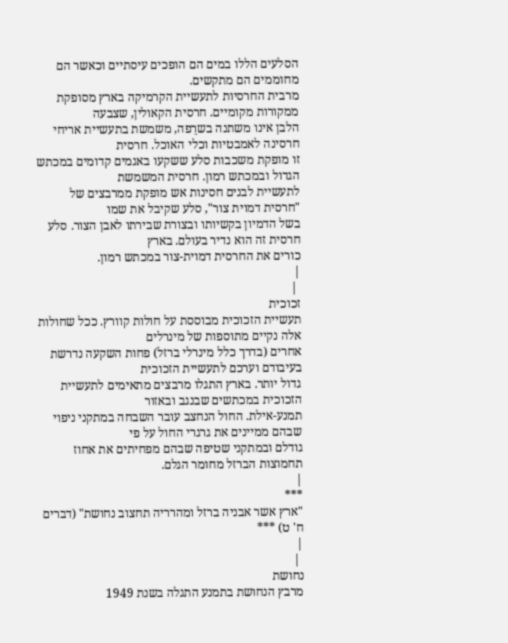הסלעים הללו במים הם הופכים עיסתיים וכאשר הם
מחוממים הם מתקשים.
מרבית החרסיות לתעשיית הקרמיקה בארץ מסופקת ממקורות מקומיים. חרסית הקאולין, שצבעה
הלבן אינו משתנה בשרֵפה, משמשת בתעשיית אריחי חרסינה לאמבטיות וכלי האוכל. חרסית
זו מופקת משכבות סלע ששקעו באגמים קדומים במכתש הגדול ובמכתש רמון. חרסית המשמשת
לתעשיית לבנים חסינות אש מופקת ממרבצים של "חרסית דמוית צור", סלע שקיבל את שמו
בשל הדמיון בקשיותו ובצורת שבירתו לאבן הצור. סלע חרסית זה הוא נדיר בעולם. בארץ
כורים את החרסית דמוית-צור במכתש רמון.
|
 |
זכוכית
תעשיית הזכוכית מבוססת על חולות קוורץ. ככל שחולות אלה נקיים מתוספות של מינרלים
אחרים (בדרך כלל מינרלי ברזל) פחות השקעה נדרשת בעיבודם וערכם לתעשיית הזכוכית
גדול יותר. בארץ התגלו מרבצים מתאימים לתעשיית הזכוכית במכתשים שבנגב ובאזור
תמנע-אילת. החול הנחצב עובר השבחה במתקני ניפוי שבהם ממיינים את גרגרי החול על פי
גודלם ובמתקני שטיפה שבהם מפחיתים את אחוז תחמוצות הברזל מחומר הגלם.
|
***
"ארץ אשר אבניה ברזל ומהרריה תחצוב נחושת" (דברים ח' ט) ***
|
 |
נחושת
מרבץ הנחושת בתמנע התגלה בשנת 1949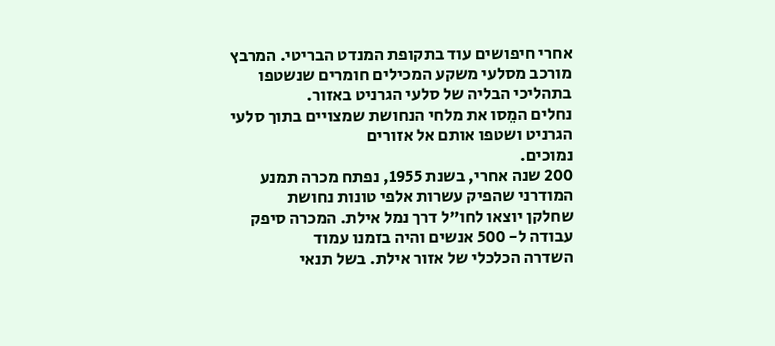אחרי חיפושים עוד בתקופת המנדט הבריטי. המרבץ
מורכב מסלעי משקע המכילים חומרים שנשטפו בתהליכי הבליה של סלעי הגרניט באזור.
נחלים המֵסו את מלחי הנחושת שמצויים בתוך סלעי הגרניט ושטפו אותם אל אזורים
נמוכים.
200 שנה אחרי, בשנת 1955, נפתח מכרה תמנע המודרני שהפיק עשרות אלפי טונות נחושת
שחלקן יוצאו לחו"ל דרך נמל אילת. המכרה סיפק עבודה ל- 500 אנשים והיה בזמנו עמוד
השדרה הכלכלי של אזור אילת. בשל תנאי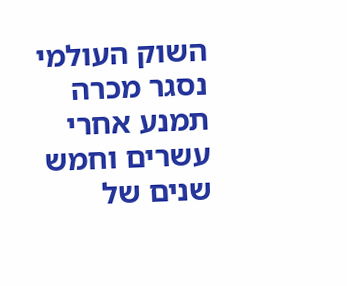השוק העולמי נסגר מכרה תמנע אחרי עשרים וחמש
שנים של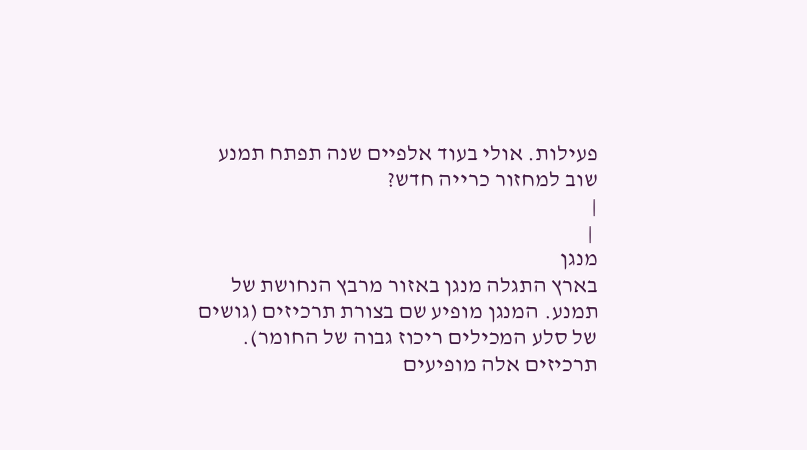פעילות. אולי בעוד אלפיים שנה תפתח תמנע שוב למחזור כרייה חדש?
|
 |
מנגן
בארץ התגלה מנגן באזור מרבץ הנחושת של תמנע. המנגן מופיע שם בצורת תרכיזים (גושים
של סלע המכילים ריכוז גבוה של החומר). תרכיזים אלה מופיעים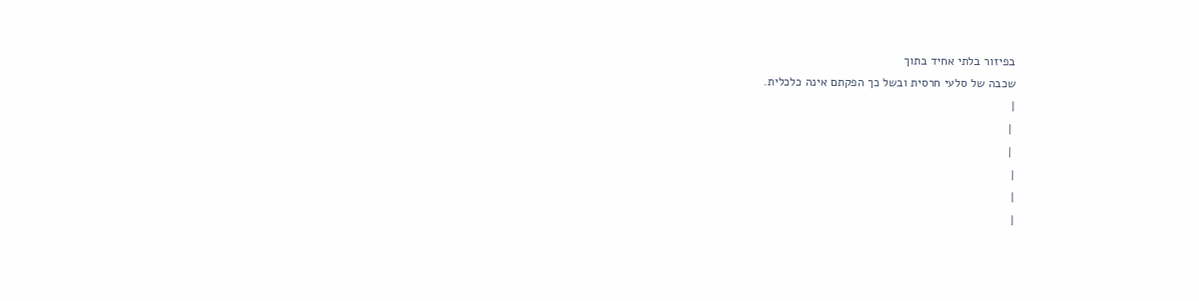בפיזור בלתי אחיד בתוך
שכבה של סלעי חרסית ובשל כך הפקתם אינה כלכלית.
|
 |
 |
|
|
|